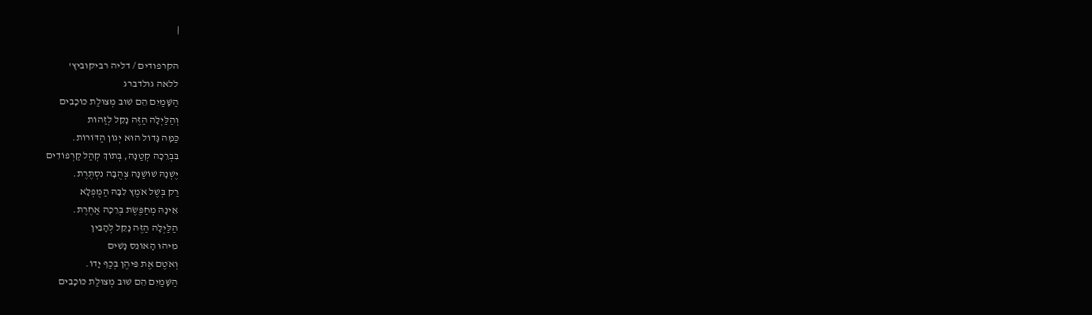|

הקרפודים / דליה רביקוביץ'
ללאה גולדברג
הַשָּׁמַיִם הֵם שׁוּב מְצוּלַת כּוֹכָבִים
וְהַלַּיְלָה הַזֶּה נָקֵל לְזַהוֹת
כַּמָּה גָּדוֹל הוּא יְגוֹן הַדּוֹרוֹת.
בִּבְרֵכָה קְטַנָּה, בְּתוֹךְ קְהַל קַרְפּוֹדִים
יֶשְׁנָהּ שׁוֹשַׁנָּה צְהֻבָּה נִסְתֶּרֶת.
רַק בְּשֶׁל אֹמֶץ לִבָּהּ הַמֻּפְלָא
אֵינָהּ מְחַפֶּשֶׂת בְּרֵכָה אַחֶרֶת.
הַלַּיְלָה הַזֶּה נָקֵל לְהָבִין
מִיהוּ הָאוֹנֵס נָשִׁים
וְאֹטֶם אֶת פִּיהֶן בְּכַף יָדוֹ.
הַשָּׁמַיִם הֵם שׁוּב מְצוּלַת כּוֹכָבִים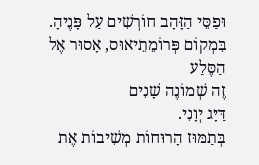וּפַסֵּי הַזָּהָב חוֹרְשִׁים עַל פָּנֶיהָ.
בִּמְקוֹם פְּרוֹמֵתֵיאוּס, אָסוּר אֶל הַסֶּלַע
זֶה שְׁמוֹנֶה שָׁנִים
דַּיָּג יְוָנִי.
בְּתַמּוּז הָרוּחוֹת מְשִׁיבוֹת אֶת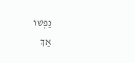נַפְשׁוֹ
אַךְ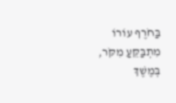בַּחֹרֶף עוֹרוֹ מִתְבַּקֵּעַ מִקֹּר,
בְּמֶשֶׁךְ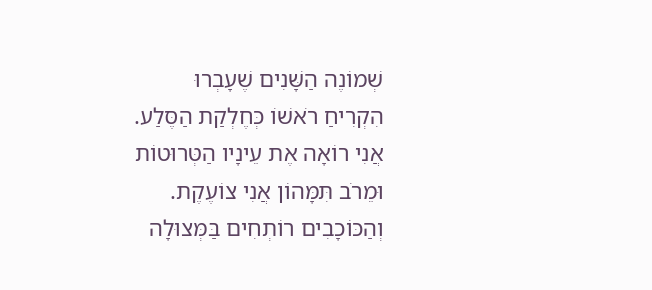שְׁמוֹנֶה הַשָּׁנִים שֶׁעָבְרוּ
הִקְרִיחַ רֹאשׁוֹ כְּחֶלְקַת הַסֶּלַע.
אֲנִי רוֹאָה אֶת עֵינָיו הַטְּרוּטוֹת
וּמֵרֹב תִּמָּהוֹן אֲנִי צוֹעֶקֶת.
וְהַכּוֹכָבִים רוֹתְחִים בַּמְּצוּלָה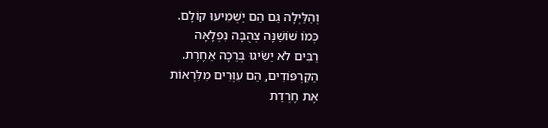וְהַלַּיְלָה גַּם הֵם יַשְׁמִיעוּ קוֹלָם.
כְּמוֹ שׁוֹשַׁנָּה צְהֻבָּה נִפְלָאָה
רַבִּים לֹא יַשִּׂיגוּ בְּרֵכָה אַחֶרֶת.
הַקַרְפּוֹדִים, הֵם עִוְּרִים מִלִּרְאוֹת
אֶת חֶרְדַת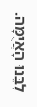לִבֵּנוּ הָאֲיֻמָּה.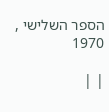הספר השלישי , 1970

| |